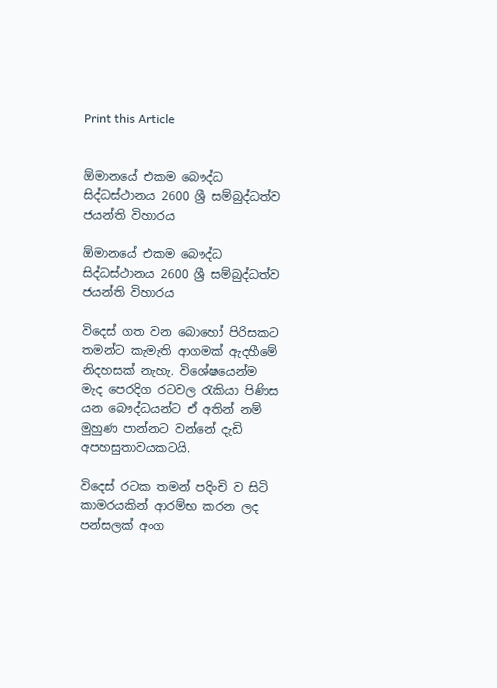Print this Article


ඕමානයේ එකම බෞද්ධ සිද්ධස්ථානය 2600 ශ්‍රී සම්බුද්ධත්ව ජයන්ති විහාරය

ඕමානයේ එකම බෞද්ධ සිද්ධස්ථානය 2600 ශ්‍රී සම්බුද්ධත්ව ජයන්ති විහාරය

විදෙස් ගත වන බොහෝ පිරිසකට තමන්ට කැමැති ආගමක් ඇදහීමේ නිදහසක් නැහැ. විශේෂයෙන්ම මැද පෙරදිග රටවල රැකියා පිණිස යන බෞද්ධයන්ට ඒ අතින් නම් මුහුණ පාන්නට වන්නේ දැඩි අපහසුතාවයකටයි.

විදෙස් රටක තමන් පදිංචි ව සිටි කාමරයකින් ආරම්භ කරන ලද පන්සලක් අංග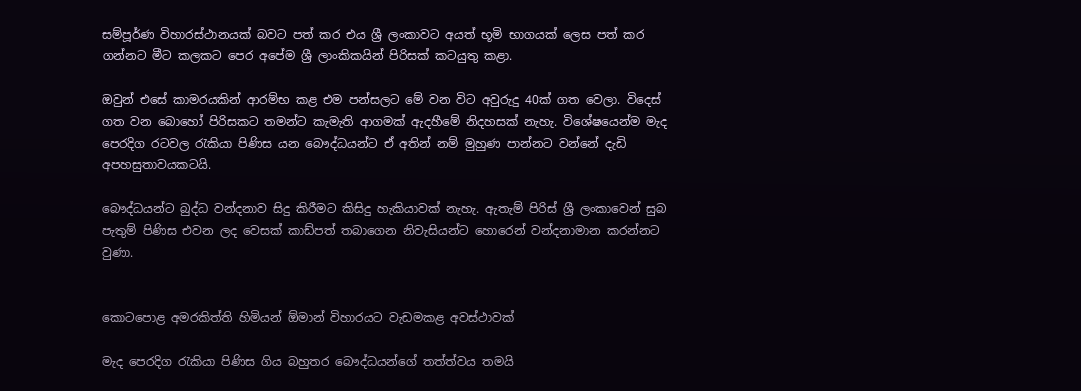සම්පූර්ණ විහාරස්ථානයක් බවට පත් කර එය ශ්‍රී ලංකාවට අයත් භූමි භාගයක් ලෙස පත් කර ගන්නට මීට කලකට පෙර අපේම ශ්‍රී ලාංකිකයින් පිරිසක් කටයුතු කළා.

ඔවුන් එසේ කාමරයකින් ආරම්භ කළ එම පන්සලට මේ වන විට අවුරුදු 40ක් ගත වෙලා. විදෙස් ගත වන බොහෝ පිරිසකට තමන්ට කැමැති ආගමක් ඇදහීමේ නිදහසක් නැහැ. විශේෂයෙන්ම මැද පෙරදිග රටවල රැකියා පිණිස යන බෞද්ධයන්ට ඒ අතින් නම් මුහුණ පාන්නට වන්නේ දැඩි අපහසුතාවයකටයි.

බෞද්ධයන්ට බුද්ධ වන්දනාව සිදු කිරීමට කිසිදු හැකියාවක් නැහැ. ඇතැම් පිරිස් ශ්‍රී ලංකාවෙන් සුබ පැතුම් පිණිස එවන ලද වෙසක් කාඩ්පත් තබාගෙන නිවැසියන්ට හොරෙන් වන්දනාමාන කරන්නට වුණා.


කොටපොළ අමරකිත්ති හිමියන් ඕමාන් විහාරයට වැඩමකළ අවස්ථාවක්

මැද පෙරදිග රැකියා පිණිස ගිය බහුතර බෞද්ධයන්ගේ තත්ත්වය තමයි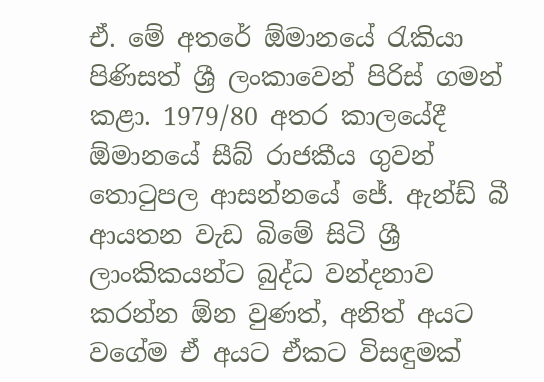ඒ. මේ අතරේ ඕමානයේ රැකියා පිණිසත් ශ්‍රී ලංකාවෙන් පිරිස් ගමන් කළා. 1979/80 අතර කාලයේදී ඕමානයේ සීබ් රාජකීය ගුවන් තොටුපල ආසන්නයේ ජේ. ඇන්ඩ් බී ආයතන වැඩ බිමේ සිටි ශ්‍රී ලාංකිකයන්ට බුද්ධ වන්දනාව කරන්න ඕන වුණත්, අනිත් අයට වගේම ඒ අයට ඒකට විසඳුමක්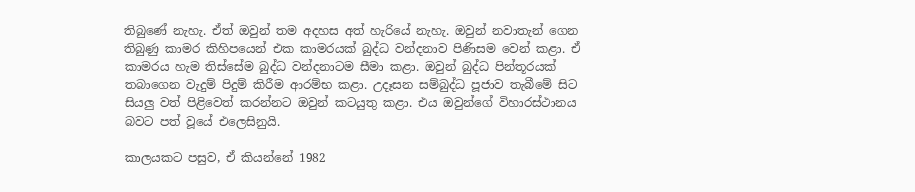තිබුණේ නැහැ. ඒත් ඔවුන් තම අදහස අත් හැරියේ නැහැ. ඔවුන් නවාතැන් ගෙන තිබුණු කාමර කිහිපයෙන් එක කාමරයක් බුද්ධ වන්දනාව පිණිසම වෙන් කළා. ඒ කාමරය හැම තිස්සේම බුද්ධ වන්දනාටම සීමා කළා. ඔවුන් බුද්ධ පින්තූරයක් තබාගෙන වැදුම් පිදුම් කිරීම ආරම්භ කළා. උදෑසන සම්බුද්ධ පූජාව තැබීමේ සිට සියලු වත් පිළිවෙත් කරන්නට ඔවුන් කටයුතු කළා. එය ඔවුන්ගේ විහාරස්ථානය බවට පත් වූයේ එලෙසිනුයි.

කාලයකට පසුව, ඒ කියන්නේ 1982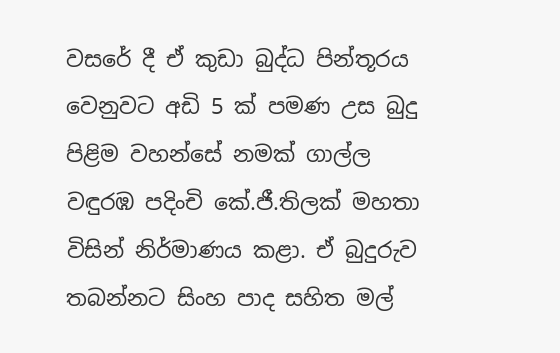වසරේ දී ඒ කුඩා බුද්ධ පින්තූරය වෙනුවට අඩි 5 ක් පමණ උස බුදු පිළිම වහන්සේ නමක් ගාල්ල වඳුරඹ පදිංචි කේ.ජී.තිලක් මහතා විසින් නිර්මාණය කළා. ඒ බුදුරුව තබන්නට සිංහ පාද සහිත මල්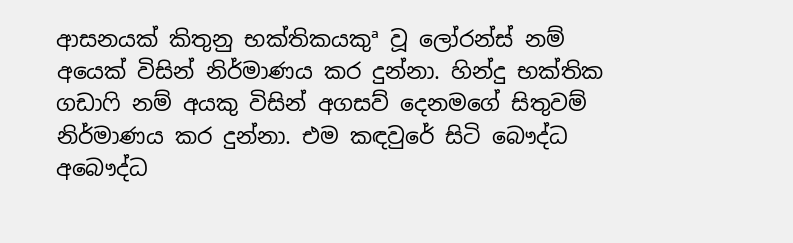ආසනයක් කිතුනු භක්තිකයකුª වූ ලෝරන්ස් නම් අයෙක් විසින් නිර්මාණය කර දුන්නා. හින්දු භක්තික ගඩාෆි නම් අයකු විසින් අගසව් දෙනමගේ සිතුවම් නිර්මාණය කර දුන්නා. එම කඳවුරේ සිටි බෞද්ධ අබෞද්ධ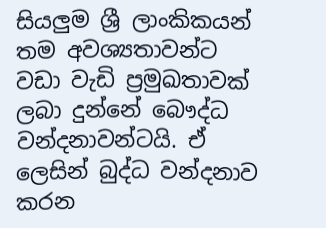සියලුම ශ්‍රී ලාංකිකයන් තම අවශ්‍යතාවන්ට වඩා වැඩි ප්‍රමුඛතාවක් ලබා දුන්නේ බෞද්ධ වන්දනාවන්ටයි. ඒ ලෙසින් බුද්ධ වන්දනාව කරන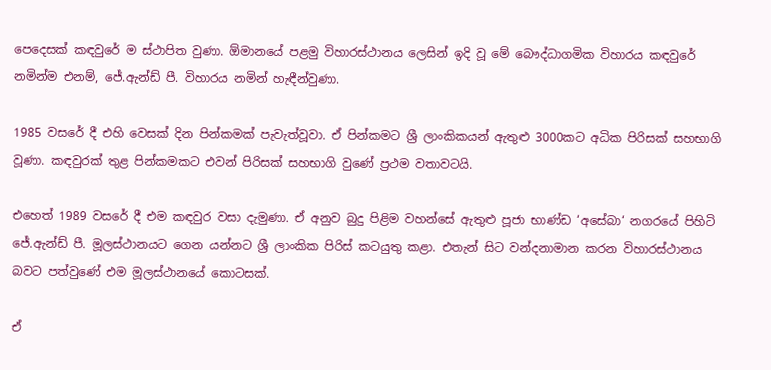පෙදෙසක් කඳවුරේ ම ස්ථාපිත වුණා. ඕමානයේ පළමු විහාරස්ථානය ලෙසින් ඉදි වූ මේ බෞද්ධාගමික විහාරය කඳවුරේ නමින්ම එනම්, ජේ.ඇන්ඩ් පී. විහාරය නමින් හැඳීන්වුණා.

1985 වසරේ දී එහි වෙසක් දින පින්කමක් පැවැත්වූවා. ඒ පින්කමට ශ්‍රී ලාංකිකයන් ඇතුළු 3000කට අධික පිරිසක් සහභාගි වූණා. කඳවුරක් තුළ පින්කමකට එවන් පිරිසක් සහභාගි වුණේ ප්‍රථම වතාවටයි.

එහෙත් 1989 වසරේ දී එම කඳවුර වසා දැමුණා. ඒ අනුව බුදු පිළිම වහන්සේ ඇතුළු පූජා භාණ්ඩ ‘අසේබා‘ නගරයේ පිහිටි ජේ.ඇන්ඩ් පී. මූලස්ථානයට ගෙන යන්නට ශ්‍රී ලාංකික පිරිස් කටයුතු කළා. එතැන් සිට වන්දනාමාන කරන විහාරස්ථානය බවට පත්වුණේ එම මූලස්ථානයේ කොටසක්.

ඒ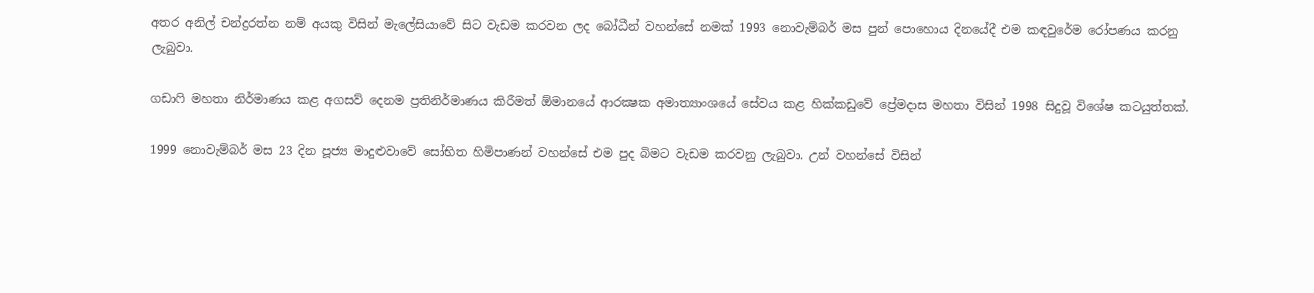අතර අනිල් චන්ද්‍රරත්න නම් අයකු විසින් මැලේසියාවේ සිට වැඩම කරවන ලද බෝධීන් වහන්සේ නමක් 1993 නොවැම්බර් මස පුන් පොහොය දිනයේදී එම කඳවුරේම රෝපණය කරනු ලැබුවා.

ගඩාෆි මහතා නිර්මාණය කළ අගසව් දෙනම ප්‍රතිනිර්මාණය කිරීමත් ඕමානයේ ආරක්‍ෂක අමාත්‍යාංශයේ සේවය කළ හික්කඩුවේ ප්‍රේමදාස මහතා විසින් 1998 සිදුවූ විශේෂ කටයුත්තක්.

1999 නොවැම්බර් මස 23 දින පූජ්‍ය මාදුළුවාවේ සෝභිත හිමිපාණන් වහන්සේ එම පුද බිමට වැඩම කරවනු ලැබුවා. උන් වහන්සේ විසින්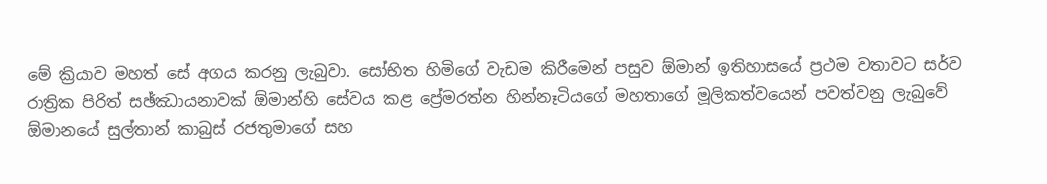මේ ක්‍රියාව මහත් සේ අගය කරනු ලැබුවා. සෝභිත හිමිගේ වැඩම කිරීමෙන් පසුව ඕමාන් ඉතිහාසයේ ප්‍රථම වතාවට සර්ව රාත්‍රික පිරිත් සඡ්ඣායනාවක් ඕමාන්හි සේවය කළ ප්‍රේමරත්න හින්නෑටියගේ මහතාගේ මූලිකත්වයෙන් පවත්වනු ලැබුවේ ඕමානයේ සුල්තාන් කාබුස් රජතුමාගේ සහ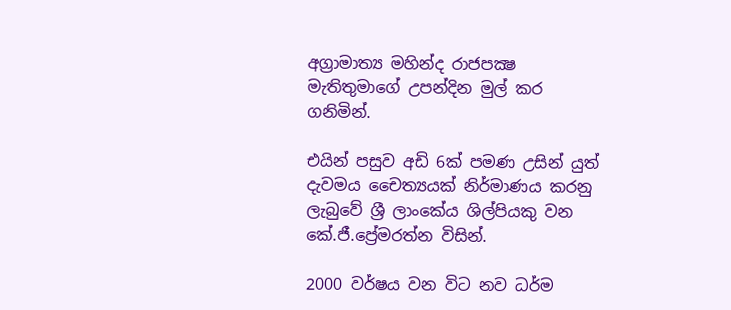අග්‍රාමාත්‍ය මහින්ද රාජපක්‍ෂ මැතිතුමාගේ උපන්දින මුල් කර ගනිමින්.

එයින් පසුව අඩි 6ක් පමණ උසින් යුත් දැවමය චෛත්‍යයක් නිර්මාණය කරනු ලැබුවේ ශ්‍රී ලාංකේය ශිල්පියකු වන කේ.ජී.ප්‍රේමරත්න විසින්.

2000 වර්ෂය වන විට නව ධර්ම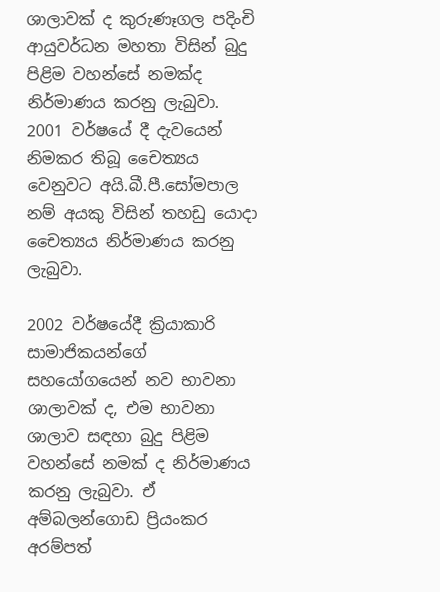ශාලාවක් ද කුරුණෑගල පදිංචි ආයුවර්ධන මහතා විසින් බුදු පිළිම වහන්සේ නමක්ද නිර්මාණය කරනු ලැබුවා. 2001 වර්ෂයේ දී දැවයෙන් නිමකර තිබූ චෛත්‍යය වෙනුවට අයි.බී.පී.සෝමපාල නම් අයකු විසින් තහඩු යොදා චෛත්‍යය නිර්මාණය කරනු ලැබුවා.

2002 වර්ෂයේදී ක්‍රියාකාරි සාමාජිකයන්ගේ සහයෝගයෙන් නව භාවනා ශාලාවක් ද, එම භාවනා ශාලාව සඳහා බුදු පිළිම වහන්සේ නමක් ද නිර්මාණය කරනු ලැබුවා. ඒ අම්බලන්ගොඩ ප්‍රියංකර අරම්පත්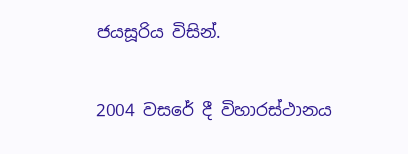ජයසූරිය විසින්.

2004 වසරේ දී විහාරස්ථානය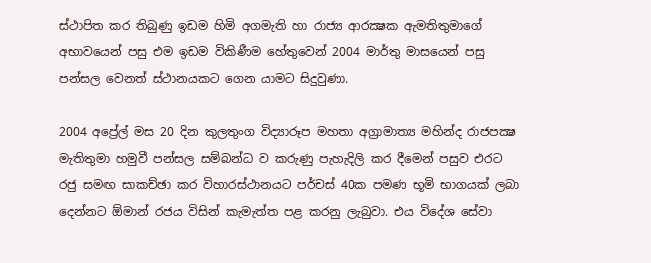ස්ථාපිත කර තිබුණු ඉඩම හිමි අගමැති හා රාජ්‍ය ආරක්‍ෂක ඇමතිතුමාගේ අභාවයෙන් පසු එම ඉඩම විකිණීම හේතුවෙන් 2004 මාර්තු මාසයෙන් පසු පන්සල වෙනත් ස්ථානයකට ගෙන යාමට සිදුවුණා.

2004 අප්‍රේල් මස 20 දින කුලතුංග විද්‍යාරූප මහතා අග්‍රාමාත්‍ය මහින්ද රාජපක්‍ෂ මැතිතුමා හමුවී පන්සල සම්බන්ධ ව කරුණු පැහැදිලි කර දීමෙන් පසුව එරට රජු සමඟ සාකච්ඡා කර විහාරස්ථානයට පර්චස් 40ක පමණ භූමි භාගයක් ලබා දෙන්නට ඕමාන් රජය විසින් කැමැත්ත පළ කරනු ලැබුවා. එය විදේශ සේවා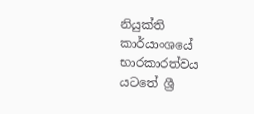නියුක්ති කාර්යාංශයේ භාරකාරත්වය යටතේ ශ්‍රී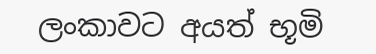ලංකාවට අයත් භූමි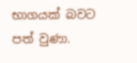භාගයක් බවට පත් වුණා.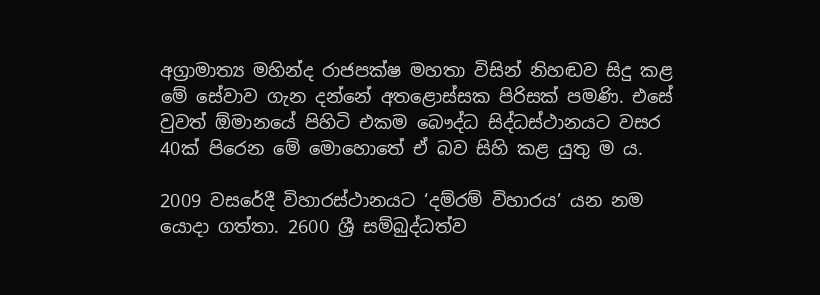අග්‍රාමාත්‍ය මහින්ද රාජපක්ෂ මහතා විසින් නිහඬව සිදු කළ මේ සේවාව ගැන දන්නේ අතළොස්සක පිරිසක් පමණි. එසේ වුවත් ඕමානයේ පිහිටි එකම බෞද්ධ සිද්ධස්ථානයට වසර 40ක් පිරෙන මේ මොහොතේ ඒ බව සිහි කළ යුතු ම ය.

2009 වසරේදී විහාරස්ථානයට ‘දම්රම් විහාරය’ යන නම යොදා ගත්තා. 2600 ශ්‍රී සම්බුද්ධත්ව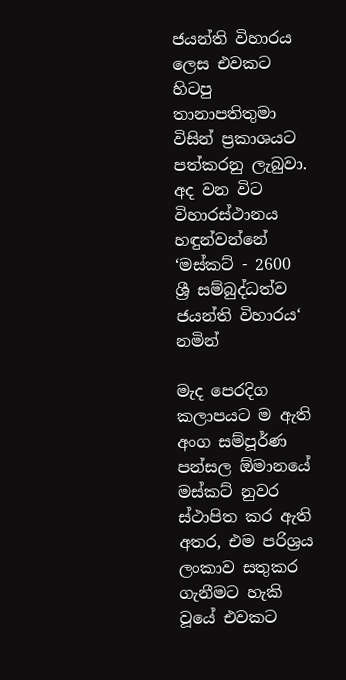ජයන්ති විහාරය ලෙස එවකට හිටපු තානාපතිතුමා විසින් ප්‍රකාශයට පත්කරනු ලැබුවා. අද වන විට විහාරස්ථානය හඳුන්වන්නේ ‘මස්කට් - 2600 ශ්‍රී සම්බුද්ධත්ව ජයන්ති විහාරය‘ නමින්

මැද පෙරදිග කලාපයට ම ඇති අංග සම්පූර්ණ පන්සල ඕමානයේ මස්කට් නුවර ස්ථාපිත කර ඇති අතර, එම පරිශ්‍රය ලංකාව සතුකර ගැනීමට හැකි වූයේ එවකට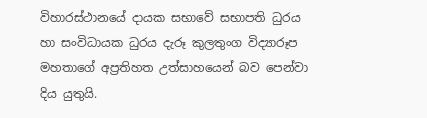විහාරස්ථානයේ දායක සභාවේ සභාපති ධුරය හා සංවිධායක ධුරය දැරූ කුලතුංග විද්‍යාරූප මහතාගේ අප්‍රතිහත උත්සාහයෙන් බව පෙන්වා දිය යුතුයි.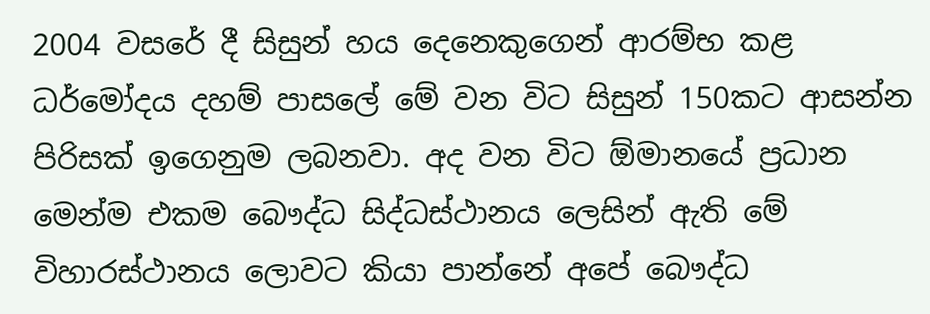2004 වසරේ දී සිසුන් හය දෙනෙකුගෙන් ආරම්භ කළ ධර්මෝදය දහම් පාසලේ මේ වන විට සිසුන් 150කට ආසන්න පිරිසක් ඉගෙනුම ලබනවා. අද වන විට ඕමානයේ ප්‍රධාන මෙන්ම එකම බෞද්ධ සිද්ධස්ථානය ලෙසින් ඇති මේ විහාරස්ථානය ලොවට කියා පාන්නේ අපේ බෞද්ධ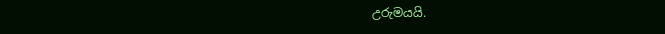උරුමයයි.